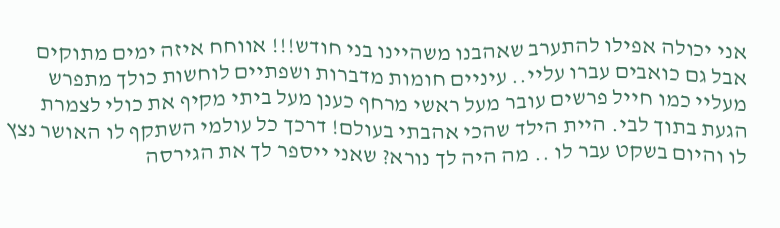אני יכולה אפילו להתערב שאהבנו משהיינו בני חודש!!! אווחח איזה ימים מתוקים אבל גם כואבים עברו עליי.. עיניים חומות מדברות ושפתיים לוחשות כולך מתפרש מעליי כמו חייל פרשים עובר מעל ראשי מרחף כענן מעל ביתי מקיף את כולי לצמרת הגעת בתוך לבי. היית הילד שהכי אהבתי בעולם! דרכך כל עולמי השתקף לו האושר נצץ לו והיום בשקט עבר לו .. מה היה לך נורא? שאני ייספר לך את הגירסה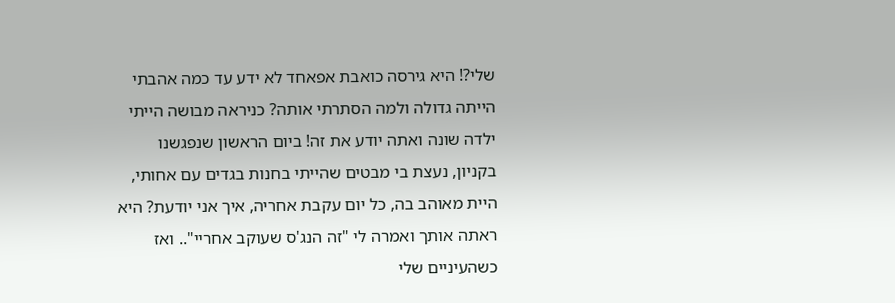שלי?! היא גירסה כואבת אפאחד לא ידע עד כמה אהבתי הייתה גדולה ולמה הסתרתי אותה? כניראה מבושה הייתי ילדה שונה ואתה יודע את זה! ביום הראשון שנפגשנו בקניון, נעצת בי מבטים שהייתי בחנות בגדים עם אחותי, היית מאוהב בה, כל יום עקבת אחריה, איך אני יודעת? היא ראתה אותך ואמרה לי "זה הנג'ס שעוקב אחריי".. ואז כשהעיניים שלי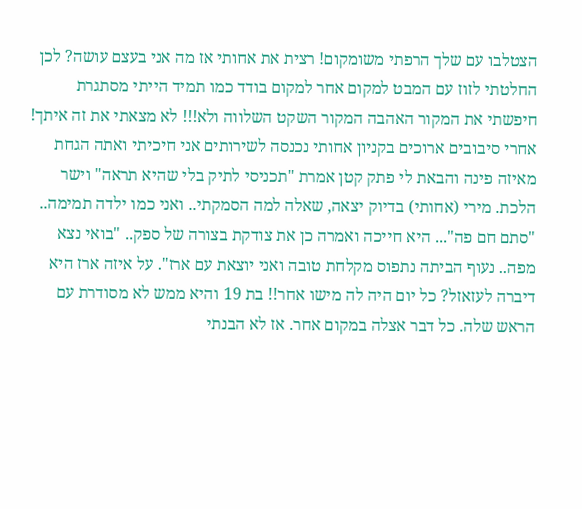הצטלבו עם שלך הרפתי משומקום! רצית את אחותי אז מה אני בעצם עושה? לכן החלטתי לזוז עם המבט למקום אחר למקום בודד כמו תמיד הייתי מסתגרת חיפשתי את המקור האהבה המקור השקט השלווה ולא!!! לא מצאתי את זה איתך! אחרי סיבובים ארוכים בקניון אחותי נכנסה לשירותים אני חיכיתי ואתה הגחת מאיזה פינה והבאת לי פתק קטן אמרת "תכניסי לתיק בלי שהיא תראה" וישר הלכת. מירי (אחותי) בדיוק יצאה, שאלה למה הסמקתי.. ואני כמו ילדה תמימה.. "סתם חם פה"... היא חייכה ואמרה כן את צודקת בצורה של ספק.. "בואי נצא מפה.. נעוף הביתה נתפוס מקלחת טובה ואני יוצאת עם ארז". על איזה ארז היא דיברה לעזאזל? כל יום היה לה מישו אחר!! בת 19 והיא ממש לא מסודרת עם הראש שלה. כל דבר אצלה במקום אחר. אז לא הבנתי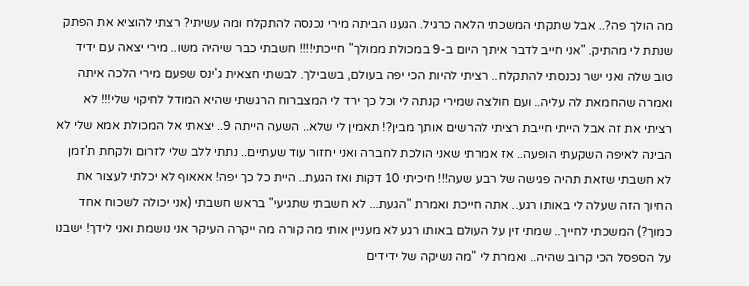מה הולך פה?.. אבל שתקתי המשכתי הלאה כרגיל. הגענו הביתה מירי נכנסה להתקלח ומה עשיתי? רצתי להוציא את הפתק שנתת לי מהתיק. "אני חייב לדבר איתך היום ב-9 במכולת ממולך" חייכתי!!!! חשבתי כבר שיהיה משו.. מירי יצאה עם ידיד טוב שלה ואני ישר נכנסתי להתקלח.. רציתי להיות הכי יפה בעולם, בשבילך. לבשתי חצאית ג'ינס שפעם מירי הלכה איתה ואמרה שהחמאת לה עליה.. ועם חולצה שמירי קנתה לי וכל כך ירד לי המצברוח הרגשתי שהיא המודל לחיקוי שלי!!! לא רציתי את זה אבל הייתי חייבת רציתי להרשים אותך מבין?! תאמין לי שלא.. השעה הייתה 9.. יצאתי אל המכולת אמא שלי לא הבינה לאיפה השקעתי הופעה.. אז אמרתי שאני הולכת לחברה ואני יחזור עוד שעתיים.. נתתי ללב שלי לזרום ולקחת ת'זמן לא חשבתי שזאת תהיה פגישה של רבע שעה!!! חיכיתי 10 דקות ואז הגעת.. היית כל כך יפה! אאאוף לא יכלתי לעצור את החיוך הזה שעלה לי באותו רגע.. אתה חייכת ואמרת "הגעת... לא חשבתי שתגיעי" בראש חשבתי (אני יכולה לשכוח אחד כמוך?) המשכתי לחייך.. שמתי זין על העולם באותו רגע לא מעניין אותי מה קורה מה ייקרה העיקר אני נושמת ואני לידך! ישבנו על הספסל הכי קרוב שהיה.. ואמרת לי "מה נשיקה של ידידים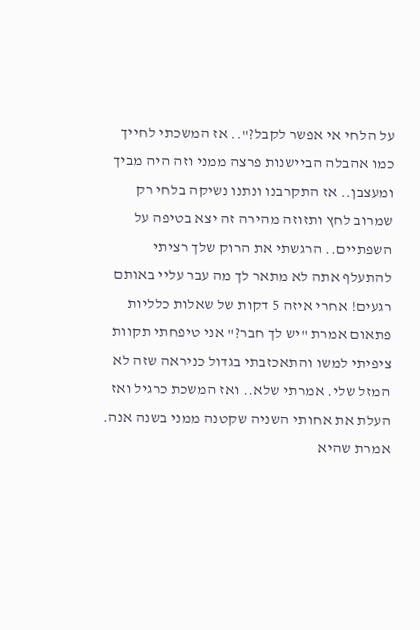על הלחי אי אפשר לקבל?".. אז המשכתי לחייך כמו אהבלה הביישנות פרצה ממני וזה היה מביך ומעצבן.. אז התקרבנו ונתנו נשיקה בלחי רק שמרוב לחץ ותזוזה מהירה זה יצא בטיפה על השפתיים.. הרגשתי את הרוק שלך רציתי להתעלף אתה לא מתאר לך מה עבר עליי באותם רגעים! אחרי איזה 5 דקות של שאלות כלליות פתאום אמרת "יש לך חבר?" אני טיפחתי תקוות ציפיתי למשו והתאכזבתי בגדול כניראה שזה לא המזל שלי. אמרתי שלא.. ואז המשכת כרגיל ואז העלת את אחותי השניה שקטנה ממני בשנה אנה. אמרת שהיא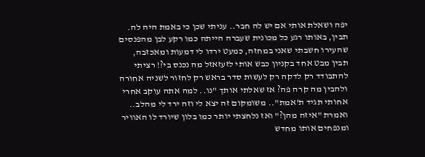יפה ושאלת אותי אם יש לה חבר.. עניתי שכן כי באמת היה לה. תבין, באותו רגע כל מכונית שעברה הייתה כמו רקע לבן מהפנסים שהעירו חשבתי שאני במחזה, כמעט ירדו לי דמעות ומאכזבה, תבין מבט אחד בקניון כבש אותי לזעזאזל מה נכנס בי?! רציתי להתבודד רק לדקה רק לעשות סדר בראש רק לחזור לשניה אחורה ולהבין מה קרה פה? אז שאלתי אותך "נו.. למה אתה עוקב אחרי אחותי תגיד ת'אמת".. משומקום זה יצא לי וזה ירד לי מהלב.. ואמרת "איזה מהן?" ואז נלחצתי יותר כמו בלון שיורד לו האוויר ומנפחים אותו מחדש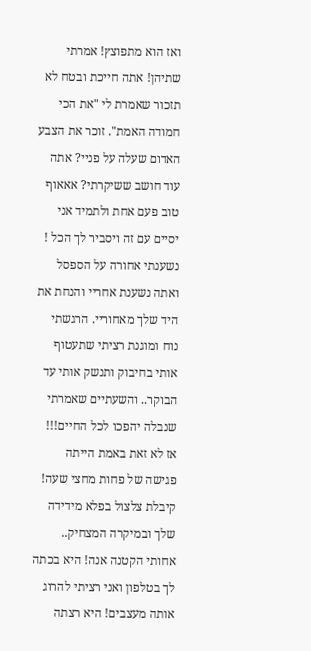ואז הוא מתפוצץ! אמרתי שתיהן! אתה חייכת ובטח לא תזכור שאמרת לי "את הכי חמודה האמת". זוכר את הצבע האדום שעלה על פניי? אתה עוד חושב ששיקרתי? אאאוף טוב פעם אחת ולתמיד אני יסיים עם זה ויסביר לך הכל ! נשענתי אחורה על הספסל ואתה נשענת אחריי והנחת את היד שלך מאחוריי. הרגשתי נוח ומוגנת רציתי שתעטוף אותי בחיבוק ותנשק אותי עד הבוקר.. והשעתיים שאמרתי שנבלה יהפכו לכל החיים!!! אז לא זאת באמת הייתה פגישה של פחות מחצי שעה! קיבלת צלצול בפלא מידידה שלך ובמיקרה המצחיק.. אחותי הקטנה אנה! היא בכתה לך בטלפון ואני רציתי להרוג אותה מעצבים! היא רצתה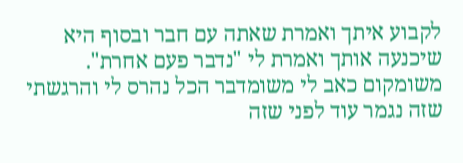לקבוע איתך ואמרת שאתה עם חבר ובסוף היא שיכנעה אותך ואמרת לי "נדבר פעם אחרת". משומקום כאב לי משומדבר הכל נהרס לי והרגשתי שזה נגמר עוד לפני שזה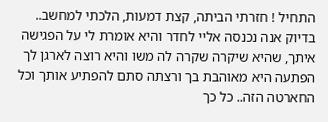התחיל ! חזרתי הביתה, קצת דמעות, הלכתי למחשב.. בדיוק אנה נכנסה אליי לחדר והיא אומרת לי על הפגישה איתך, שהיא שיקרה שקרה לה משו והיא רוצה לארגן לך הפתעה היא מאוהבת בך ורצתה סתם להפתיע אותך וכל החארטה הזה.. כל כך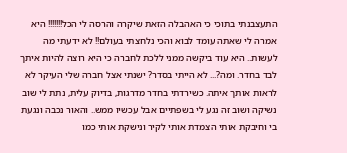התעצבנתי בתוכי כי האהבלה הזאת שיקרה והרסה לי הכל!!!!!!! היא אמרה לי שאתה עומד לבוא והכי נלחצתי בעולם!! לא ידעתי מה לעשות.. היא עוד ביקשה ממני ללכת לחברה כי היא רוצה להיות איתך לבד בחדר. ומה?... לא הייתי בסדר? ישנתי אצל חברה שלי העיקר לא לראות אותך איתה. כשירדתי בחדר מדרגות, בדיוק עלית, נתת לי שוב נשיקה ושוב זה נגע לי בשפתיים אבל עכשיו ממש.. והאור נכבה ונגעת בי וחיבקת אותי הצמדת אותי לקיר ונישקת אותי כמו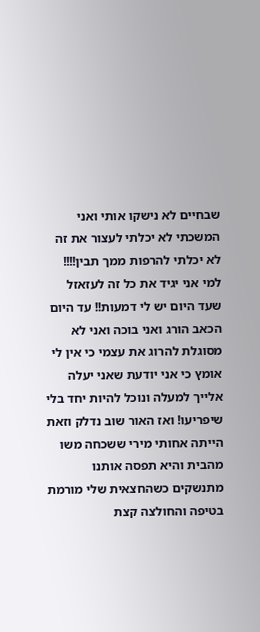שבחיים לא נישקו אותי ואני המשכתי לא יכלתי לעצור את זה לא יכלתי להרפות ממך תבין!!!! למי אני יגיד את כל זה לעזאזל שעד היום יש לי דמעות!! עד היום הכאב הורג ואני בוכה ואני לא מסוגלת להרוג את עצמי כי אין לי אומץ כי אני יודעת שאני יעלה אלייך למעלה ונוכל להיות יחד בלי שיפריעו! ואז האור שוב נדלק וזאת הייתה אחותי מירי ששכחה משו מהבית והיא תפסה אותנו מתנשקים כשהחצאית שלי מורמת בטיפה והחולצה קצת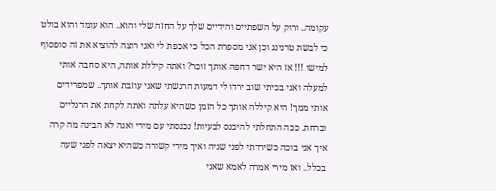עקומה.. ורוק על השפתיים והידיים שלך על החזה שלי והוא.. הוא עומד והוא בולט כי לבשת טרנינג וכן אני מספרת הכל כי אכפת לי ואני רוצה להוציא את זה סופסוף למישו !!! אז היא ישר דחפה אותך זוכר? ואתה קיללת אותה, היא סחבה אותי למעלה ואני בכיתי שוב ירדו לי דמעות הרגשתי שאני עוזבת אותך.. שמפרידים אותי ממך! היא קיללה אותך כל הזמן כשהיא עלתה ואתה לקחת את הרגליים וברחת. ככה התחלתי להיכנס לבעיות! נכנסתי עם מירי ואנה לא הבינה מה קרה איך אני בוכה כשירדתי לפני שניה ואיך מירי קשורה כשהיא יצאה לפני שעה בכלל.. ואז מירי אמרה לאמא שאני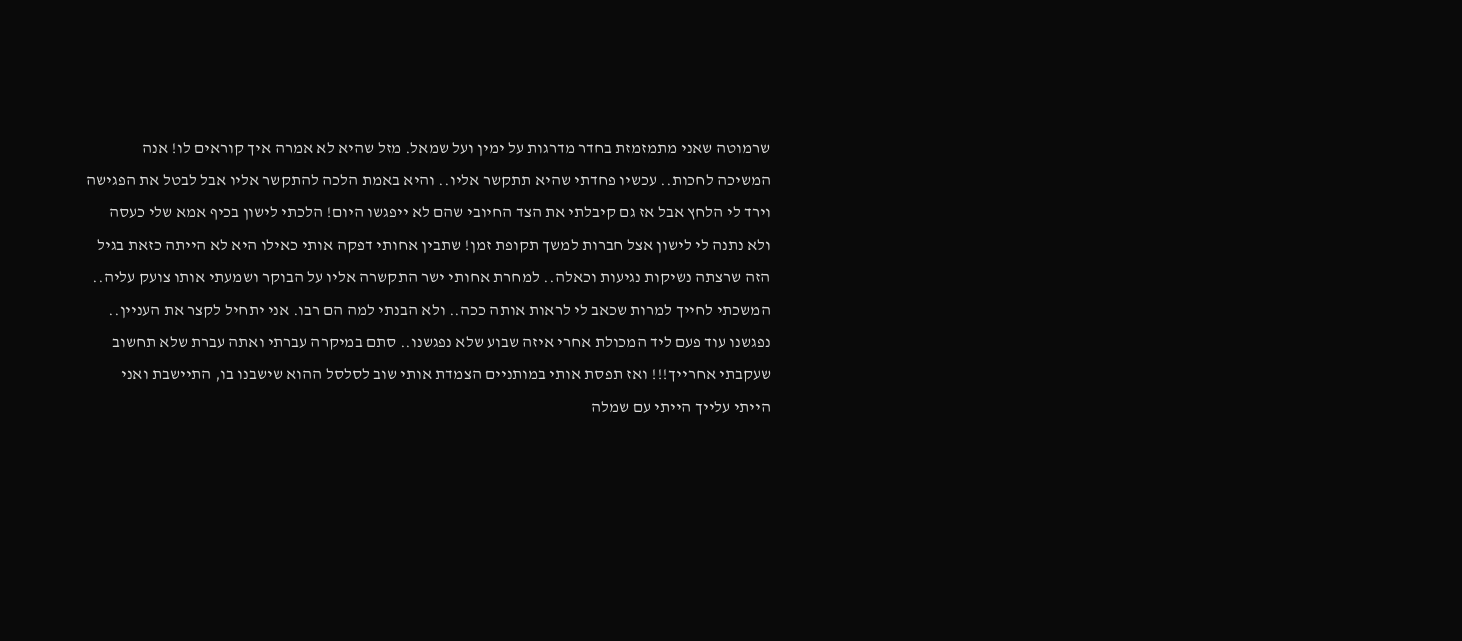שרמוטה שאני מתמזמזת בחדר מדרגות על ימין ועל שמאל. מזל שהיא לא אמרה איך קוראים לו! אנה המשיכה לחכות.. עכשיו פחדתי שהיא תתקשר אליו.. והיא באמת הלכה להתקשר אליו אבל לבטל את הפגישה וירד לי הלחץ אבל אז גם קיבלתי את הצד החיובי שהם לא ייפגשו היום! הלכתי לישון בכיף אמא שלי כעסה ולא נתנה לי לישון אצל חברות למשך תקופת זמן! שתבין אחותי דפקה אותי כאילו היא לא הייתה כזאת בגיל הזה שרצתה נשיקות נגיעות וכאלה.. למחרת אחותי ישר התקשרה אליו על הבוקר ושמעתי אותו צועק עליה.. המשכתי לחייך למרות שכאב לי לראות אותה ככה.. ולא הבנתי למה הם רבו. אני יתחיל לקצר את העניין.. נפגשנו עוד פעם ליד המכולת אחרי איזה שבוע שלא נפגשנו.. סתם במיקרה עברתי ואתה עברת שלא תחשוב שעקבתי אחרייך!!! ואז תפסת אותי במותניים הצמדת אותי שוב לסלסל ההוא שישבנו בו, התיישבת ואני הייתי עלייך הייתי עם שמלה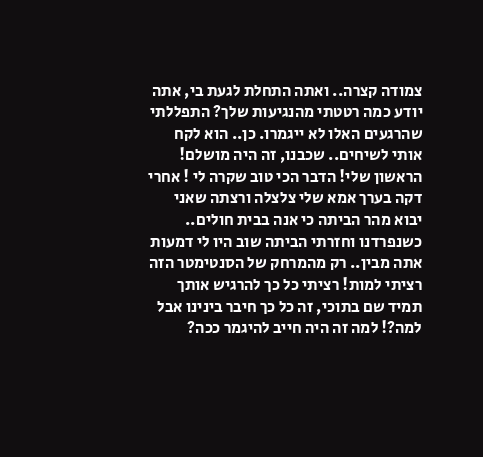צמודה קצרה.. ואתה התחלת לגעת בי, אתה יודע כמה רטטתי מהנגיעות שלך? התפללתי שהרגעים האלו לא ייגמרו. כן.. הוא לקח אותי לשיחים.. שכבנו, זה היה מושלם! הראשון שלי! הדבר הכי טוב שקרה לי ! אחרי דקה בערך אמא שלי צלצלה ורצתה שאני יבוא מהר הביתה כי אנה בבית חולים.. כשנפרדנו וחזרתי הביתה שוב היו לי דמעות אתה מבין.. רק מהמרחק של הסנטימטר הזה רציתי למות! רציתי כל כך להרגיש אותך תמיד שם בתוכי, זה כל כך חיבר בינינו אבל למה?! למה זה היה חייב להיגמר ככה?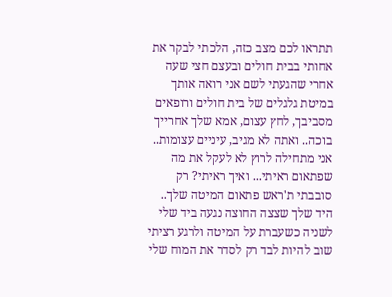תתראו לכם מצב כזה, הלכתי לבקר את אחותי בבית חולים ובעצם חצי שעה אחרי שהגעתי לשם אני רואה אותך במיטת גלגלים של בית חולים ורופאים מסביבך, לחץ עצום, אמא שלך אחרייך בוכה.. ואתה לא מגיב, עיניים עצומות.. אני מתחילה לרוץ לא לעקל את מה שפתאום ראיתי... ואיך ראיתי? רק סובבתי ת'ראש פתאום המיטה שלך.. היד שלך שצצה החוצה נגעה ביד שלי לשניה כשעברת על המיטה ולרגע רציתי שוב להיות לבד רק לסדר את המוח שלי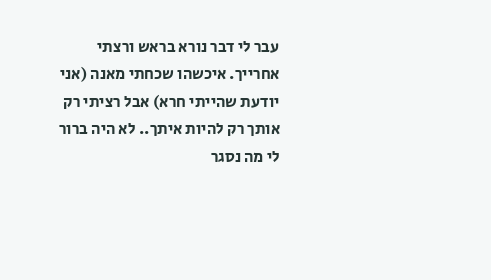עבר לי דבר נורא בראש ורצתי אחרייך. איכשהו שכחתי מאנה (אני יודעת שהייתי חרא) אבל רציתי רק אותך רק להיות איתך.. לא היה ברור לי מה נסגר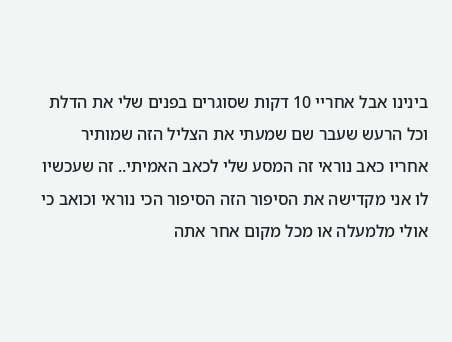בינינו אבל אחריי 10 דקות שסוגרים בפנים שלי את הדלת וכל הרעש שעבר שם שמעתי את הצליל הזה שמותיר אחריו כאב נוראי זה המסע שלי לכאב האמיתי.. זה שעכשיו לו אני מקדישה את הסיפור הזה הסיפור הכי נוראי וכואב כי אולי מלמעלה או מכל מקום אחר אתה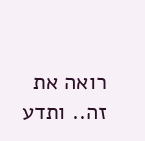רואה את זה.. ותדע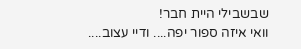שבשבילי היית חבר!
וואי איזה ספור יפה.... ודיי עצוב....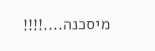מיסכנה....!!!!